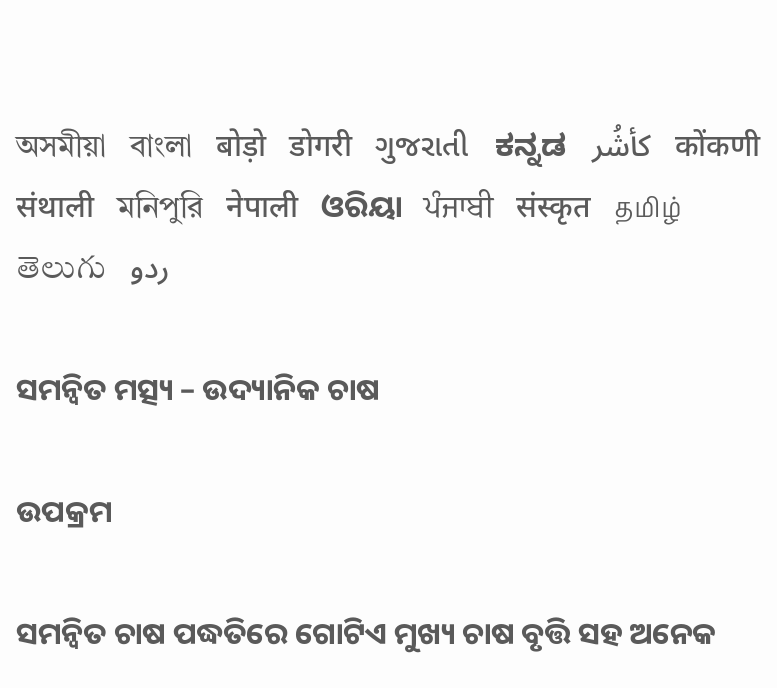অসমীয়া   বাংলা   बोड़ो   डोगरी   ગુજરાતી   ಕನ್ನಡ   كأشُر   कोंकणी   संथाली   মনিপুরি   नेपाली   ଓରିୟା   ਪੰਜਾਬੀ   संस्कृत   தமிழ்  తెలుగు   ردو

ସମନ୍ଵିତ ମତ୍ସ୍ୟ – ଉଦ୍ୟାନିକ ଚାଷ

ଉପକ୍ରମ

ସମନ୍ଵିତ ଚାଷ ପଦ୍ଧତିରେ ଗୋଟିଏ ମୁଖ୍ୟ ଚାଷ ବୃତ୍ତି ସହ ଅନେକ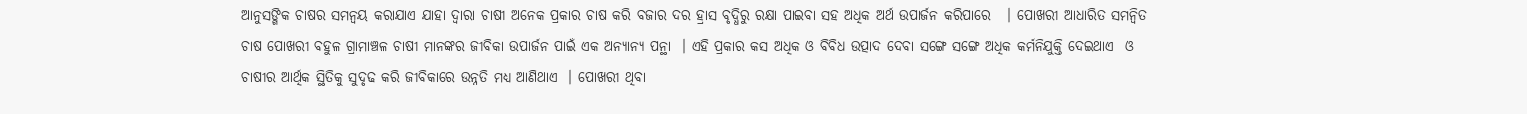ଆନୁସଙ୍ଗିକ ଚାଷର ସମନ୍ଵୟ କରାଯାଏ ଯାହା ଦ୍ଵାରା ଚାଷୀ ଅନେକ ପ୍ରକାର ଚାଷ କରି ବଜାର ଦର ହ୍ରାସ ବୃଦ୍ଧିରୁ ରକ୍ଷା ପାଇବା ସହ ଅଧିକ ଅର୍ଥ ଉପାର୍ଜନ କରିପାରେ   । ପୋଖରୀ ଆଧାରିତ ସମନ୍ଵିତ ଚାଷ ପୋଖରୀ ବହୁଳ ଗ୍ରାମାଞ୍ଚଳ ଚାଷୀ ମାନଙ୍କର ଜୀବିକା ଉପାର୍ଜନ ପାଇଁ ଏକ ଅନ୍ୟାନ୍ୟ ପନ୍ଥା  । ଏହି ପ୍ରକାର କସ ଅଧିକ ଓ ବିବିଧ ଉତ୍ପାଦ ଦେବା ସଙ୍ଗେ ସଙ୍ଗେ ଅଧିକ କର୍ମନିଯୁକ୍ତି ଦେଇଥାଏ  ଓ ଚାଷୀର ଆର୍ଥିକ ସ୍ଥିତିକୁ ସୁଦୃଢ କରି ଜୀବିକାରେ ଉନ୍ନତି ମଧ୍ୟ ଆଣିଥାଏ  । ପୋଖରୀ ଥିବା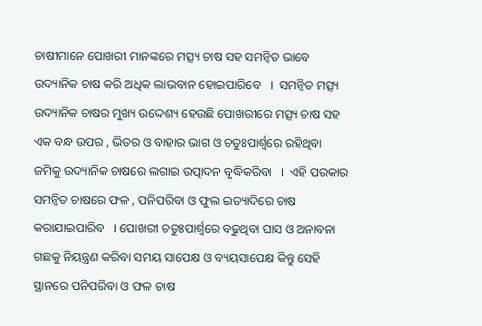ଚାଷୀମାନେ ପୋଖରୀ ମାନଙ୍କରେ ମତ୍ସ୍ୟ ଚାଷ ସହ ସମନ୍ଵିତ ଭାବେ ଉଦ୍ୟାନିକ ଚାଷ କରି ଅଧିକ ଲାଭବାନ ହୋଇପାରିବେ   ।  ସମନ୍ଵିତ ମତ୍ସ୍ୟ ଉଦ୍ୟାନିକ ଚାଷର ମୁଖ୍ୟ ଉଦ୍ଦେଶ୍ୟ ହେଉଛି ପୋଖରୀରେ ମତ୍ସ୍ୟ ଚାଷ ସହ ଏକ ବନ୍ଧ ଉପର , ଭିତର ଓ ବାହାର ଭାଗ ଓ ଚତୁଃପାର୍ଶ୍ଵରେ ରହିଥିବା ଜମିକୁ ଉଦ୍ୟାନିକ ଚାଷରେ ଲଗାଇ ଉତ୍ପାଦନ ବୃଦ୍ଧିକରିବା   ।  ଏହି ପରକାର ସମନ୍ଵିତ ଚାଷରେ ଫଳ , ପନିପରିବା ଓ ଫୁଲ ଇତ୍ୟାଦିରେ ଚାଷ କରାଯାଇପାରିବ   । ପୋଖରୀ ଚତୁଃପାର୍ଶ୍ଵରେ ବଢୁଥିବା ଘାସ ଓ ଅନାବନା ଗଛକୁ ନିୟନ୍ତ୍ରଣ କରିବା ସମୟ ସାପେକ୍ଷ ଓ ବ୍ୟୟସାପେକ୍ଷ କିନ୍ତୁ ସେହି ସ୍ଥାନରେ ପନିପରିବା ଓ ଫଳ ଚାଷ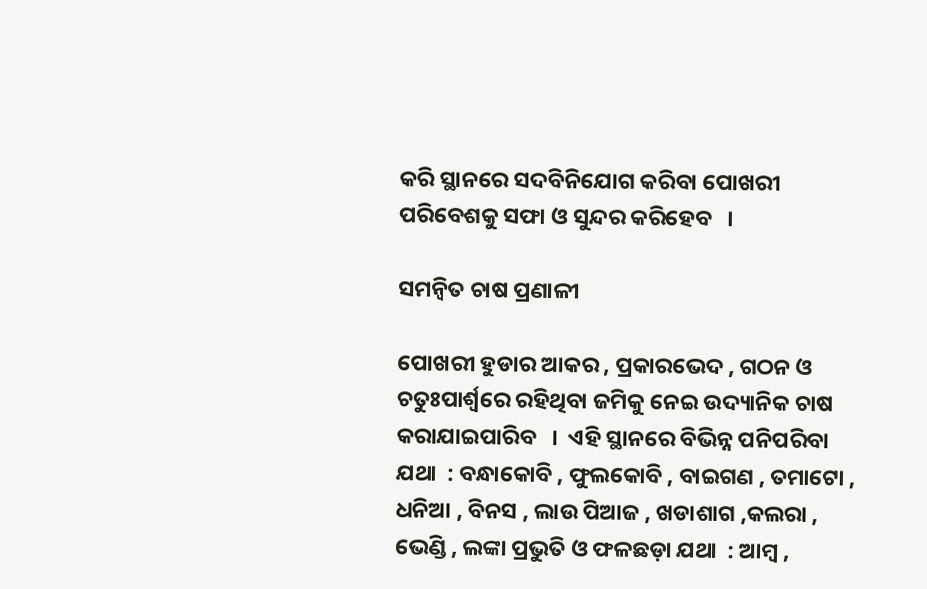କରି ସ୍ଥାନରେ ସଦବିନିଯୋଗ କରିବା ପୋଖରୀ ପରିବେଶକୁ ସଫା ଓ ସୁନ୍ଦର କରିହେବ   ।

ସମନ୍ଵିତ ଚାଷ ପ୍ରଣାଳୀ

ପୋଖରୀ ହୁଡାର ଆକର , ପ୍ରକାରଭେଦ , ଗଠନ ଓ ଚତୁଃପାର୍ଶ୍ଵରେ ରହିଥିବା ଜମିକୁ ନେଇ ଉଦ୍ୟାନିକ ଚାଷ କରାଯାଇପାରିବ   ।  ଏହି ସ୍ଥାନରେ ବିଭିନ୍ନ ପନିପରିବା ଯଥା  : ବନ୍ଧାକୋବି , ଫୁଲକୋବି , ବାଇଗଣ , ତମାଟୋ , ଧନିଆ , ବିନସ , ଲାଉ ପିଆଜ , ଖଡାଶାଗ ,କଲରା ,  ଭେଣ୍ଡି , ଲଙ୍କା ପ୍ରଭୁତି ଓ ଫଳଛଡ଼ା ଯଥା  : ଆମ୍ବ ,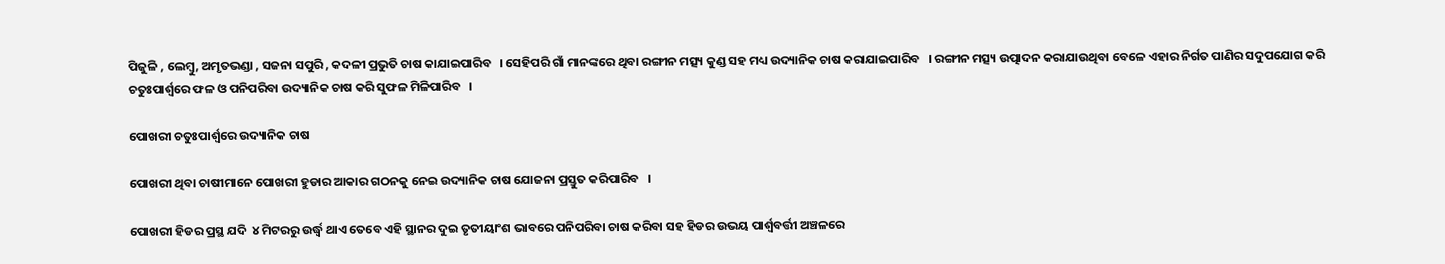ପିଜୁଳି , ଲେମ୍ବୁ, ଅମୃତଭଣ୍ଡା , ସଜନା ସପୁରି , କଦଳୀ ପ୍ରଭୁତି ଚାଷ କାଯାଇପାରିବ   । ସେହିପରି ଗାଁ ମାନଙ୍କରେ ଥିବା ରଙ୍ଗୀନ ମତ୍ସ୍ୟ କୁଣ୍ଡ ସହ ମଧ୍ୟ ଉଦ୍ୟାନିକ ଚାଷ କରାଯାଇପାରିବ   । ରଙ୍ଗୀନ ମତ୍ସ୍ୟ ଉତ୍ପାଦନ କରାଯାଉଥିବା ବେଳେ ଏହାର ନିର୍ଗତ ପାଣିର ସଦୁପଯୋଗ କରି ଚତୁଃପାର୍ଶ୍ଵରେ ଫଳ ଓ ପନିପରିବା ଉଦ୍ୟାନିକ ଚାଷ କରି ସୁଫଳ ମିଳିପାରିବ   ।

ପୋଖରୀ ଚତୁଃପାର୍ଶ୍ଵରେ ଉଦ୍ୟାନିକ ଚାଷ

ପୋଖରୀ ଥିବା ଚାଷୀମାନେ ପୋଖରୀ ହୁଡାର ଆକାର ଗଠନକୁ ନେଇ ଉଦ୍ୟାନିକ ଚାଷ ଯୋଜନା ପ୍ରସ୍ତୁତ କରିପାରିବ   ।

ପୋଖରୀ ହିଡର ପ୍ରସ୍ଥ ଯଦି  ୪ ମିଟରରୁ ଉର୍ଦ୍ଧ୍ଵ ଥାଏ ତେବେ ଏହି ସ୍ଥାନର ଦୁଇ ତୃତୀୟାଂଶ ଭାବରେ ପନିପରିବା ଚାଷ କରିବା ସହ ହିଡର ଉଭୟ ପାର୍ଶ୍ଵବର୍ତ୍ତୀ ଅଞ୍ଚଳରେ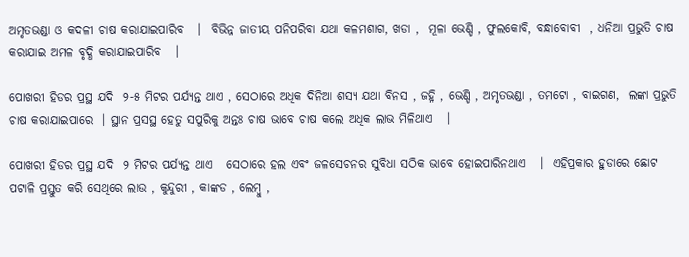ଅମୃତଭଣ୍ଡା ଓ କଦଳୀ ଚାଷ କରାଯାଇପାରିବ   ।  ବିଭିନ୍ନ ଜାତୀୟ ପନିପରିବା ଯଥା କଳମଶାଗ, ଖଡା ,  ମୂଳା ଭେଣ୍ଡି , ଫୁଲକୋବି, ବନ୍ଧାବୋବୀ  , ଧନିଆ ପ୍ରଭୁତି ଚାଷ କରାଯାଇ ଅମଳ ବୃଦ୍ଧି କରାଯାଇପାରିବ   ।

ପୋଖରୀ ହିଡର ପ୍ରସ୍ଥ ଯଦି  ୨-୫ ମିଟର ପର୍ଯ୍ୟନ୍ତ ଥାଏ , ସେଠାରେ ଅଧିକ ଦିନିଆ ଶସ୍ୟ ଯଥା ବିନସ , ଜହ୍ନି , ଭେଣ୍ଡି , ଅମୃତଭଣ୍ଡା , ତମଟୋ , ବାଇଗଣ,  ଲଙ୍କା ପ୍ରଭୁତି ଚାଷ କରାଯାଇପାରେ  । ସ୍ଥାନ ପ୍ରସସ୍ଥ ହେତୁ ସପୁରିକୁ ଅନ୍ତଃ ଚାଷ ଭାବେ ଚାଷ କଲେ ଅଧିକ ଲାଭ ମିଳିଥାଏ   ।

ପୋଖରୀ ହିଡର ପ୍ରସ୍ଥ ଯଦି  ୨ ମିଟର ପର୍ଯ୍ୟନ୍ତ ଥାଏ   ସେଠାରେ ହଲ ଏବଂ ଜଳସେଚନର ସୁବିଧା ସଠିକ ଭାବେ ହୋଇପାରିନଥାଏ   ।  ଏହିପ୍ରକାର ହୁଡାରେ ଛୋଟ ପଟାଳି ପ୍ରସ୍ତୁତ କରି ସେଥିରେ ଲାଉ , କୁନ୍ଦୁରୀ , କାଙ୍କଡ , ଲେମ୍ବୁ ,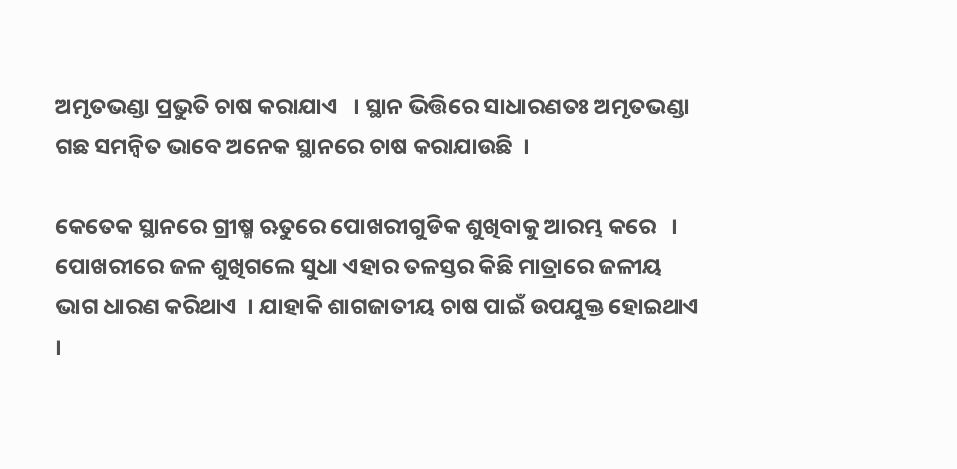ଅମୃତଭଣ୍ଡା ପ୍ରଭୁତି ଚାଷ କରାଯାଏ   । ସ୍ଥାନ ଭିତ୍ତିରେ ସାଧାରଣତଃ ଅମୃତଭଣ୍ଡା ଗଛ ସମନ୍ଵିତ ଭାବେ ଅନେକ ସ୍ଥାନରେ ଚାଷ କରାଯାଉଛି  ।

କେତେକ ସ୍ଥାନରେ ଗ୍ରୀଷ୍ମ ଋତୁରେ ପୋଖରୀଗୁଡିକ ଶୁଖିବାକୁ ଆରମ୍ଭ କରେ   । ପୋଖରୀରେ ଜଳ ଶୁଖିଗଲେ ସୁଧା ଏହାର ତଳସ୍ତର କିଛି ମାତ୍ରାରେ ଜଳୀୟ ଭାଗ ଧାରଣ କରିଥାଏ  । ଯାହାକି ଶାଗଜାତୀୟ ଚାଷ ପାଇଁ ଉପଯୁକ୍ତ ହୋଇଥାଏ   ।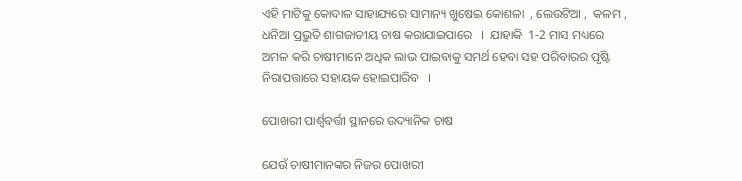ଏହି ମାଟିକୁ କୋଦାଳ ସାହାଯ୍ୟରେ ସାମାନ୍ୟ ଖୁଷେଇ କୋଶଳା  , ଲେଉଟିଆ ,  କଳମ , ଧନିଆ ପ୍ରଭୁତି ଶାଗଜାତୀୟ ଚାଷ କରାଯାଇପାରେ   ।  ଯାହାକି  1-2 ମାସ ମଧ୍ୟରେ ଅମଳ କରି ଚାଷୀମାନେ ଅଧିକ ଲାଭ ପାଇବାକୁ ସମର୍ଥ ହେବା ସହ ପରିବାରର ପୃଷ୍ଟି ନିରାପତ୍ତାରେ ସହାୟକ ହୋଇପାରିବ   ।

ପୋଖରୀ ପାର୍ଶ୍ଵବର୍ତ୍ତୀ ସ୍ଥାନରେ ଉଦ୍ୟାନିକ ଚାଷ

ଯେଉଁ ଚାଷୀମାନଙ୍କର ନିଜର ପୋଖରୀ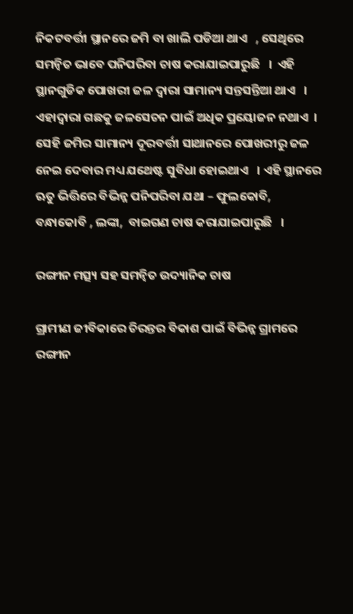ନିକଟବର୍ତ୍ତୀ ସ୍ଥାନରେ ଜମି ବା ଖାଲି ପଡିଆ ଥାଏ   , ସେଥିରେ ସମନ୍ଵିତ ଭାବେ ପନିପରିବା ଚାଷ କରାଯାଇପାରୁଛି   ।  ଏହି ସ୍ଥାନଗୁଡିକ ପୋଖରୀ ଜଳ ଦ୍ଵାରା ସାମାନ୍ୟ ସନ୍ତସନ୍ତିଆ ଥାଏ   ।  ଏହାଦ୍ଵାରା ଗଛକୁ ଜଳସେଚନ ପାଇଁ ଅଧିକ ପ୍ରୟୋଜନ ନଥାଏ  ।  ସେହି ଜମିର ସାମାନ୍ୟ ଦୂରବର୍ତ୍ତୀ ସାଥାନରେ ପୋଖରୀରୁ ଜଳ ନେଇ ଦେବାର ମଧ୍ୟ ଯଥେଷ୍ଟ ସୁବିଧା ହୋଇଥାଏ   । ଏହି ସ୍ଥାନରେ ଋତୁ ଭିତ୍ତିରେ ବିଭିନ୍ନ ପନିପରିବା ଯଥା – ଫୁଲକୋବି, ବନ୍ଧାକୋବି , ଲଙ୍କା,  ବାଇଗଣ ଚାଷ କରାଯାଇପାରୁଛି   ।

ରଙ୍ଗୀନ ମତ୍ସ୍ୟ ସହ ସମନ୍ଵିତ ଉଦ୍ୟାନିକ ଚାଷ

ଗ୍ରାମୀଣ ଜୀବିକାରେ ଚିରନ୍ତର ବିକାଶ ପାଇଁ ବିଭିନ୍ନ ଗ୍ରାମରେ ରଙ୍ଗୀନ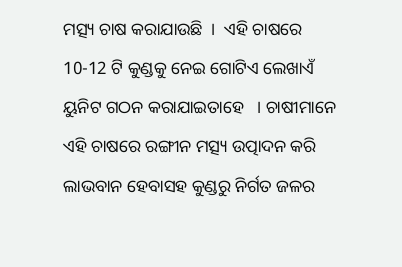ମତ୍ସ୍ୟ ଚାଷ କରାଯାଉଛି  ।  ଏହି ଚାଷରେ  10-12 ଟି କୁଣ୍ଡକୁ ନେଇ ଗୋଟିଏ ଲେଖାଏଁ ୟୁନିଟ ଗଠନ କରାଯାଇତାହେ   । ଚାଷୀମାନେ ଏହି ଚାଷରେ ରଙ୍ଗୀନ ମତ୍ସ୍ୟ ଉତ୍ପାଦନ କରି ଲାଭବାନ ହେବାସହ କୁଣ୍ଡରୁ ନିର୍ଗତ ଜଳର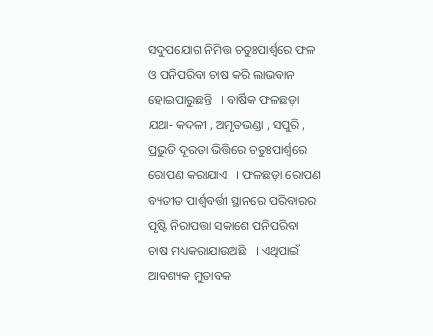ସଦୁପଯୋଗ ନିମିତ୍ତ ଚତୁଃପାର୍ଶ୍ଵରେ ଫଳ ଓ ପନିପରିବା ଚାଷ କରି ଲାଭବାନ ହୋଇପାରୁଛନ୍ତି   । ବାର୍ଷିକ ଫଳଛଡ଼ା  ଯଥା- କଦଳୀ , ଅମୃତଭଣ୍ଡା , ସପୁରି , ପ୍ରଭୁତି ଦୂରତା ଭିତ୍ତିରେ ଚତୁଃପାର୍ଶ୍ଵରେ ରୋପଣ କରାଯାଏ   । ଫଳଛଡ଼ା ରୋପଣ ବ୍ୟତୀତ ପାର୍ଶ୍ଵବର୍ତ୍ତୀ ସ୍ଥାନରେ ପରିବାରର ପୃଷ୍ଟି ନିରାପତ୍ତା ସକାଶେ ପନିପରିବା ଚାଷ ମଧ୍ୟକରାଯାଉଅଛି   । ଏଥିପାଇଁ ଆବଶ୍ୟକ ମୁତାବକ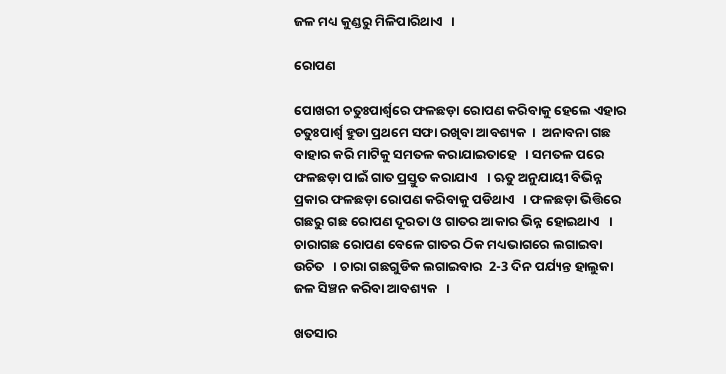ଜଳ ମଧ୍ୟ କୁଣ୍ଡରୁ ମିଳିପାରିଥାଏ   ।

ରୋପଣ

ପୋଖରୀ ଚତୁଃପାର୍ଶ୍ଵରେ ଫଳଛଡ଼ା ରୋପଣ କରିବାକୁ ହେଲେ ଏହାର ଚତୁଃପାର୍ଶ୍ଵ ହୁଡା ପ୍ରଥମେ ସଫା ରଖିବା ଆବଶ୍ୟକ  ।  ଅନାବନା ଗଛ ବାହାର କରି ମାଟିକୁ ସମତଳ କରାଯାଇତାହେ   । ସମତଳ ପରେ ଫଳଛଡ଼ା ପାଇଁ ଗାତ ପ୍ରସ୍ତୁତ କରାଯାଏ   । ଋତୁ ଅନୁଯାୟୀ ବିଭିନ୍ନ ପ୍ରକାର ଫଳଛଡ଼ା ରୋପଣ କରିବାକୁ ପଡିଥାଏ   । ଫଳଛଡ଼ା ଭିତ୍ତିରେ ଗଛରୁ ଗଛ ରୋପଣ ଦୂରତା ଓ ଗାତର ଆକାର ଭିନ୍ନ ହୋଇଥାଏ   । ଚାରାଗଛ ରୋପଣ ବେଳେ ଗାତର ଠିକ ମଧ୍ୟଭାଗରେ ଲଗାଇବା ଉଚିତ   । ଚାରା ଗଛଗୁଡିକ ଲଗାଇବାର  2-3 ଦିନ ପର୍ଯ୍ୟନ୍ତ ହାଲୁକା ଜଳ ସିଞ୍ଚନ କରିବା ଆବଶ୍ୟକ   ।

ଖତସାର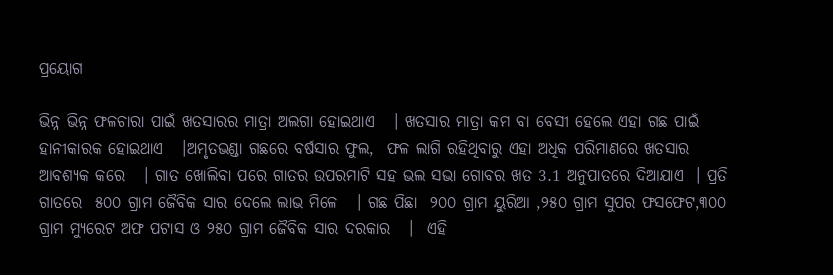ପ୍ରୟୋଗ

ଭିନ୍ନ ଭିନ୍ନ ଫଳଚାରା ପାଇଁ ଖତସାରର ମାତ୍ରା ଅଲଗା ହୋଇଥାଏ   । ଖତସାର ମାତ୍ରା କମ ବା ବେସୀ ହେଲେ ଏହା ଗଛ ପାଇଁ ହାନୀକାରକ ହୋଇଥାଏ   ।ଅମୃତଭଣ୍ଡା ଗଛରେ ବର୍ଷସାର ଫୁଲ,  ଫଳ ଲାଗି ରହିଥିବାରୁ ଏହା ଅଧିକ ପରିମାଣରେ ଖତସାର ଆବଶ୍ୟକ କରେ   । ଗାତ ଖୋଲିବା ପରେ ଗାତର ଉପରମାଟି ସହ ଭଲ ସଭା ଗୋବର ଖତ 3.1 ଅନୁପାତରେ ଦିଆଯାଏ  । ପ୍ରତି ଗାତରେ  ୫୦୦ ଗ୍ରାମ ଜୈବିକ ସାର ଦେଲେ ଲାଭ ମିଳେ   । ଗଛ ପିଛା  ୨୦୦ ଗ୍ରାମ ୟୁରିଆ ,୨୫୦ ଗ୍ରାମ ସୁପର ଫସଫେଟ,୩୦୦ ଗ୍ରାମ ମ୍ୟୁରେଟ ଅଫ ପଟାସ ଓ ୨୫୦ ଗ୍ରାମ ଜୈବିକ ସାର ଦରକାର   ।  ଏହି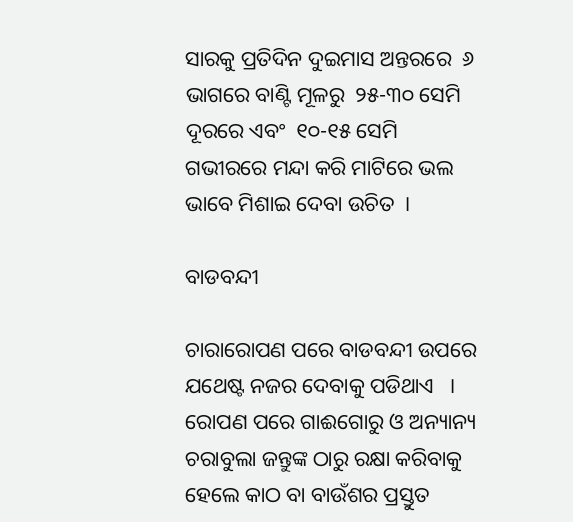ସାରକୁ ପ୍ରତିଦିନ ଦୁଇମାସ ଅନ୍ତରରେ  ୬ ଭାଗରେ ବାଣ୍ଟି ମୂଳରୁ  ୨୫-୩୦ ସେମି ଦୂରରେ ଏବଂ  ୧୦-୧୫ ସେମି ଗଭୀରରେ ମନ୍ଦା କରି ମାଟିରେ ଭଲ ଭାବେ ମିଶାଇ ଦେବା ଉଚିତ  ।

ବାଡବନ୍ଦୀ

ଚାରାରୋପଣ ପରେ ବାଡବନ୍ଦୀ ଉପରେ ଯଥେଷ୍ଟ ନଜର ଦେବାକୁ ପଡିଥାଏ   । ରୋପଣ ପରେ ଗାଈଗୋରୁ ଓ ଅନ୍ୟାନ୍ୟ ଚରାବୁଲା ଜନ୍ତୁଙ୍କ ଠାରୁ ରକ୍ଷା କରିବାକୁ ହେଲେ କାଠ ବା ବାଉଁଶର ପ୍ରସ୍ତୁତ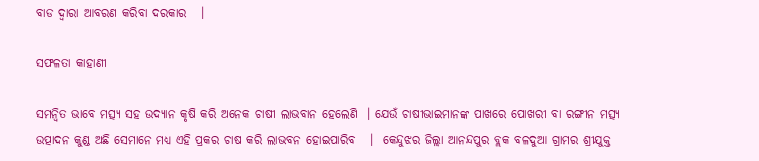ବାଡ ଦ୍ଵାରା ଆବରଣ କରିବା ଦରକାର   ।

ସଫଳତା କାହାଣୀ

ସମନ୍ଵିତ ଭାବେ ମତ୍ସ୍ୟ ସହ ଉଦ୍ୟାନ କୃଷି କରି ଅନେକ ଚାଷୀ ଲାଭବାନ ହେଲେଣି  । ଯେଉଁ ଚାଷୀଭାଇମାନଙ୍କ ପାଖରେ ପୋଖରୀ ବା ରଙ୍ଗୀନ ମତ୍ସ୍ୟ ଉତ୍ପାଦନ କୁଣ୍ଡ ଅଛି ସେମାନେ ମଧ୍ୟ ଏହି ପ୍ରକର ଚାଷ କରି ଲାଭବନ ହୋଇପାରିବ   ।  କେନ୍ଦୁଝର ଜିଲ୍ଲା ଆନନ୍ଦପୁର ବ୍ଲକ ବଳଦୁଆ ଗ୍ରାମର ଶ୍ରୀଯୁକ୍ତ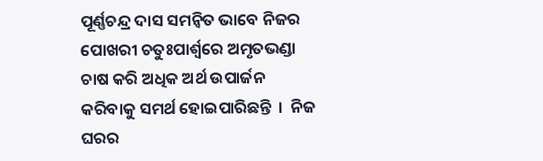ପୂର୍ଣ୍ଣଚନ୍ଦ୍ର ଦାସ ସମନ୍ଵିତ ଭାବେ ନିଜର ପୋଖରୀ ଚତୁଃପାର୍ଶ୍ଵରେ ଅମୃତଭଣ୍ଡା ଚାଷ କରି ଅଧିକ ଅର୍ଥ ଉପାର୍ଜନ କରିବାକୁ ସମର୍ଥ ହୋଇପାରିଛନ୍ତି  ।  ନିଜ ଘରର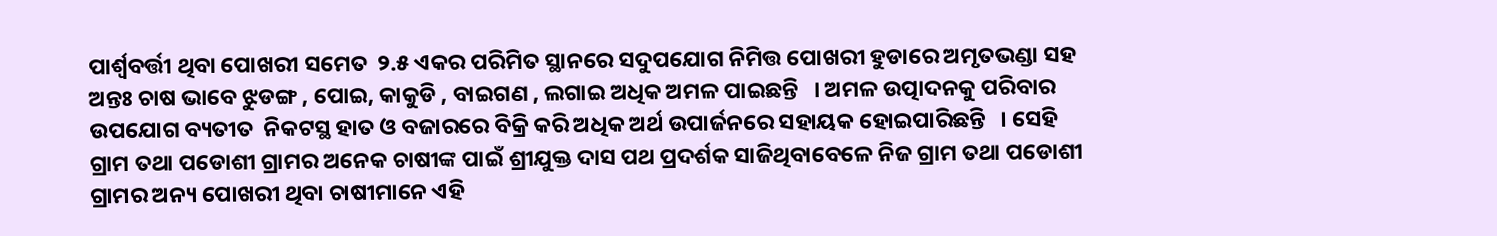ପାର୍ଶ୍ଵବର୍ତ୍ତୀ ଥିବା ପୋଖରୀ ସମେତ  ୨.୫ ଏକର ପରିମିତ ସ୍ଥାନରେ ସଦୁପଯୋଗ ନିମିତ୍ତ ପୋଖରୀ ହୁଡାରେ ଅମୃତଭଣ୍ଡା ସହ ଅନ୍ତଃ ଚାଷ ଭାବେ ଝୁଡଙ୍ଗ , ପୋଇ, କାକୁଡି , ବାଇଗଣ , ଲଗାଇ ଅଧିକ ଅମଳ ପାଇଛନ୍ତି   । ଅମଳ ଉତ୍ପାଦନକୁ ପରିବାର ଉପଯୋଗ ବ୍ୟତୀତ  ନିକଟସ୍ଥ ହାତ ଓ ବଜାରରେ ବିକ୍ରି କରି ଅଧିକ ଅର୍ଥ ଉପାର୍ଜନରେ ସହାୟକ ହୋଇପାରିଛନ୍ତି   । ସେହି ଗ୍ରାମ ତଥା ପଡୋଶୀ ଗ୍ରାମର ଅନେକ ଚାଷୀଙ୍କ ପାଇଁ ଶ୍ରୀଯୁକ୍ତ ଦାସ ପଥ ପ୍ରଦର୍ଶକ ସାଜିଥିବାବେଳେ ନିଜ ଗ୍ରାମ ତଥା ପଡୋଶୀ ଗ୍ରାମର ଅନ୍ୟ ପୋଖରୀ ଥିବା ଚାଷୀମାନେ ଏହି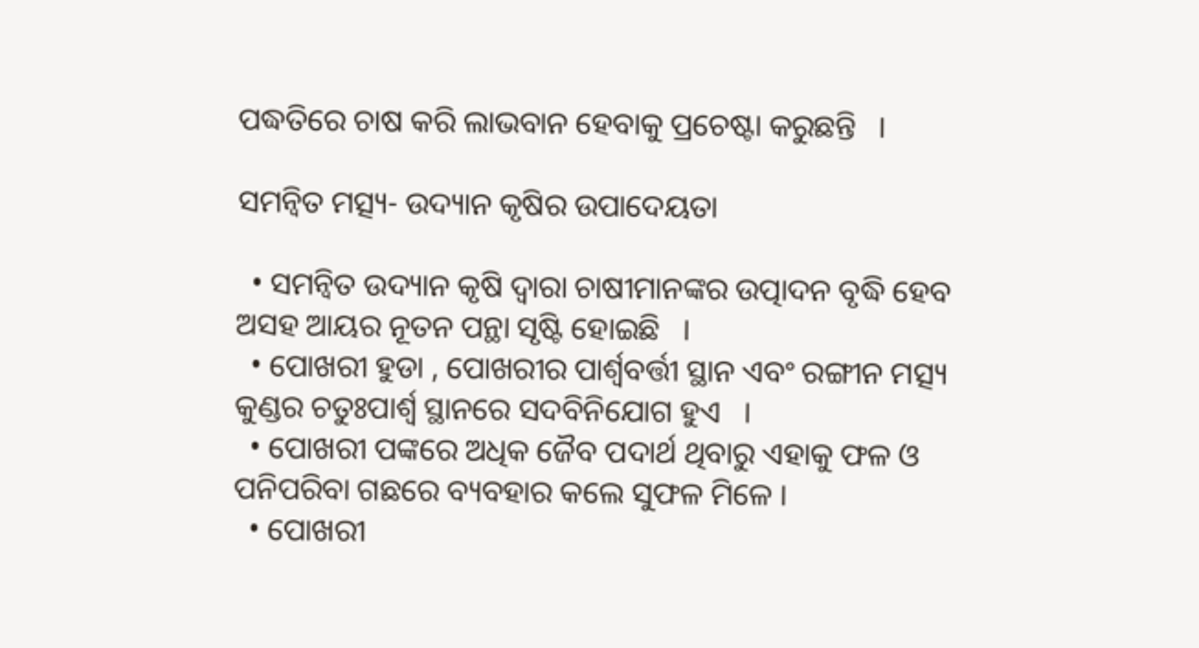ପଦ୍ଧତିରେ ଚାଷ କରି ଲାଭବାନ ହେବାକୁ ପ୍ରଚେଷ୍ଟା କରୁଛନ୍ତି   ।

ସମନ୍ଵିତ ମତ୍ସ୍ୟ- ଉଦ୍ୟାନ କୃଷିର ଉପାଦେୟତା

  • ସମନ୍ଵିତ ଉଦ୍ୟାନ କୃଷି ଦ୍ଵାରା ଚାଷୀମାନଙ୍କର ଉତ୍ପାଦନ ବୃଦ୍ଧି ହେବ ଅସହ ଆୟର ନୂତନ ପନ୍ଥା ସୃଷ୍ଟି ହୋଇଛି   ।
  • ପୋଖରୀ ହୁଡା , ପୋଖରୀର ପାର୍ଶ୍ଵବର୍ତ୍ତୀ ସ୍ଥାନ ଏବଂ ରଙ୍ଗୀନ ମତ୍ସ୍ୟ କୁଣ୍ଡର ଚତୁଃପାର୍ଶ୍ଵ ସ୍ଥାନରେ ସଦବିନିଯୋଗ ହୁଏ   ।
  • ପୋଖରୀ ପଙ୍କରେ ଅଧିକ ଜୈବ ପଦାର୍ଥ ଥିବାରୁ ଏହାକୁ ଫଳ ଓ ପନିପରିବା ଗଛରେ ବ୍ୟବହାର କଲେ ସୁଫଳ ମିଳେ ।
  • ପୋଖରୀ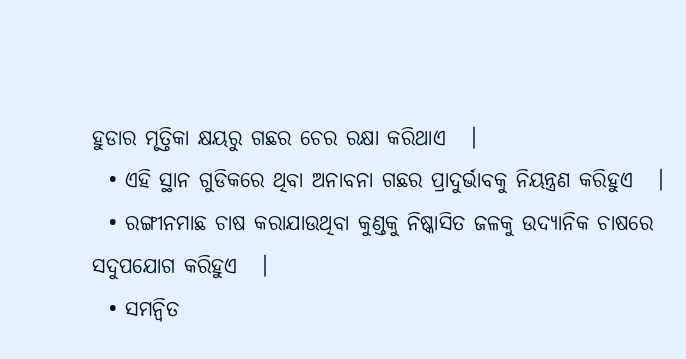ହୁଡାର ମୃତ୍ତିକା କ୍ଷୟରୁ ଗଛର ଚେର ରକ୍ଷା କରିଥାଏ   ।
  • ଏହି ସ୍ଥାନ ଗୁଡିକରେ ଥିବା ଅନାବନା ଗଛର ପ୍ରାଦୁର୍ଭାବକୁ ନିୟନ୍ତ୍ରଣ କରିହୁଏ   ।
  • ରଙ୍ଗୀନମାଛ ଚାଷ କରାଯାଉଥିବା କୁଣ୍ଡକୁ ନିଷ୍କାସିତ ଜଳକୁ ଉଦ୍ୟାନିକ ଚାଷରେ ସଦୁପଯୋଗ କରିହୁଏ   ।
  • ସମନ୍ଵିତ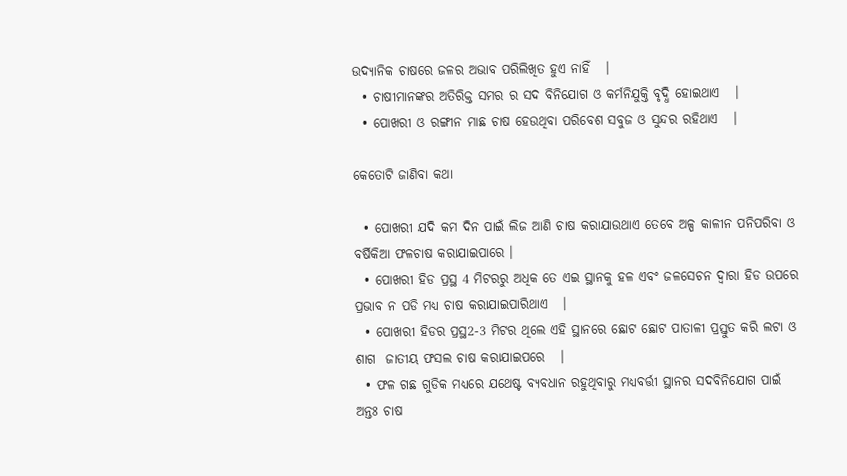ଉଦ୍ୟାନିକ ଚାଷରେ ଜଳର ଅଭାବ ପରିଲିଖିତ ହୁଏ ନାହିଁ   ।
  • ଚାଷୀମାନଙ୍କର ଅତିରିକ୍ତ ସମର ର ସଦ ବିନିଯୋଗ ଓ କର୍ମନିଯୁକ୍ତି ବୃଦ୍ଧି ହୋଇଥାଏ   ।
  • ପୋଖରୀ ଓ ରଙ୍ଗୀନ ମାଛ ଚାଷ ହେଉଥିବା ପରିବେଶ ସବୁଜ ଓ ସୁନ୍ଦର ରହିଥାଏ   ।

କେତୋଟି ଜାଣିବା କଥା

  • ପୋଖରୀ ଯଦି କମ ଦିନ ପାଇଁ ଲିଜ ଆଣି ଚାଷ କରାଯାଉଥାଏ ତେବେ ଅଳ୍ପ କାଳୀନ ପନିପରିବା ଓ ବର୍ଷିକିଆ ଫଳଚାଷ କରାଯାଇପାରେ ।
  • ପୋଖରୀ ହିଡ ପ୍ରସ୍ଥ 4 ମିଟରରୁ ଅଧିକ ତେ ଏଇ ସ୍ଥାନକୁ ହଳ ଏବଂ ଜଳସେଚନ ଦ୍ଵାରା ହିଡ ଉପରେ ପ୍ରଭାବ ନ ପଡି ମଧ୍ୟ ଚାଷ କରାଯାଇପାରିଥାଏ   ।
  • ପୋଖରୀ ହିଡର ପ୍ରସ୍ଥ2-3 ମିଟର ଥିଲେ ଏହି ସ୍ଥାନରେ ଛୋଟ ଛୋଟ ପାତାଳୀ ପ୍ରସ୍ତୁତ କରି ଲଟା ଓ ଶାଗ  ଜାତୀୟ ଫସଲ ଚାଷ କରାଯାଇପରେ   ।
  • ଫଳ ଗଛ ଗୁଡିକ ମଧ୍ୟରେ ଯଥେଷ୍ଟ ବ୍ୟବଧାନ ରହୁଥିବାରୁ ମଧ୍ୟବର୍ତ୍ତୀ ସ୍ଥାନର ସଦବିନିଯୋଗ ପାଇଁ ଅନ୍ତଃ ଚାଷ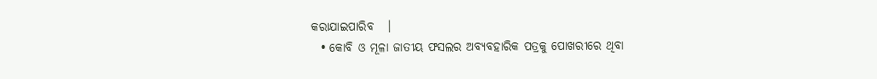କରାଯାଇପାରିବ   ।
  • କୋବି ଓ ମୂଳା ଜାତୀୟ ଫସଲର ଅବ୍ୟବହାରିକ ପତ୍ରକୁ ପୋଖରୀରେ ଥିବା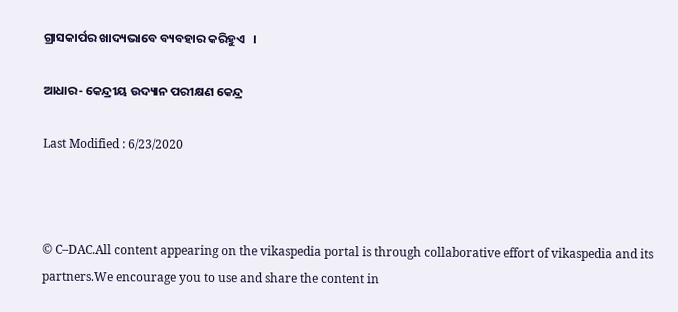ଗ୍ରାସକାର୍ପର ଖାଦ୍ୟଭାବେ ବ୍ୟବହାର କରିହୁଏ   ।

ଆଧାର- କେନ୍ଦ୍ରୀୟ ଉଦ୍ୟାନ ପରୀକ୍ଷଣ କେନ୍ଦ୍ର

Last Modified : 6/23/2020



© C–DAC.All content appearing on the vikaspedia portal is through collaborative effort of vikaspedia and its partners.We encourage you to use and share the content in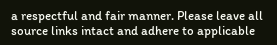a respectful and fair manner. Please leave all source links intact and adhere to applicable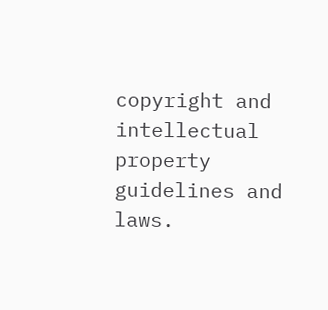copyright and intellectual property guidelines and laws.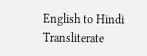English to Hindi Transliterate